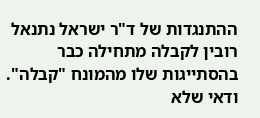ההתנגדות של ד"ר ישראל נתנאל רובין לקבלה מתחילה כבר בהסתייגות שלו מהמונח "קבלה". ודאי שלא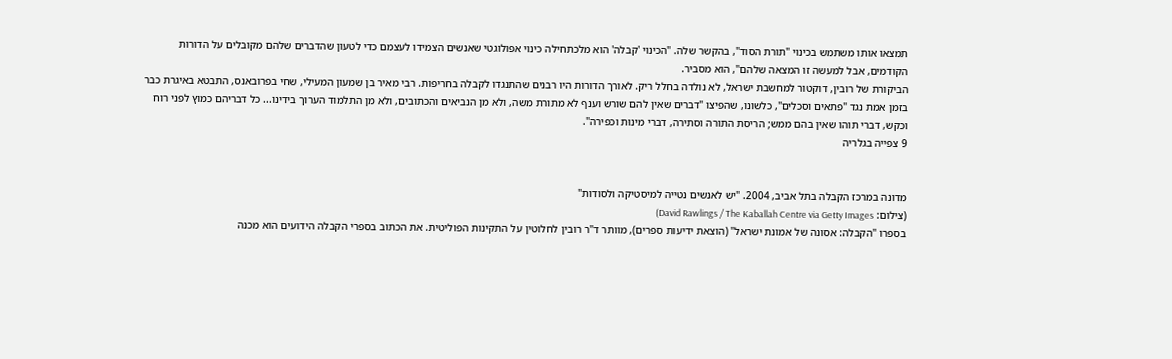תמצאו אותו משתמש בכינוי "תורת הסוד", בהקשר שלה. "הכינוי 'קבלה' הוא מלכתחילה כינוי אפולוגטי שאנשים הצמידו לעצמם כדי לטעון שהדברים שלהם מקובלים על הדורות הקודמים, אבל למעשה זו המצאה שלהם", הוא מסביר.
הביקורת של רובין, דוקטור למחשבת ישראל, לא נולדה בחלל ריק. לאורך הדורות היו רבנים שהתנגדו לקבלה בחריפות. רבי מאיר בן שמעון המעילי, שחי בפרובאנס, התבטא באיגרת כבר בזמן אמת נגד "פתאים וסכלים", כלשונו, שהפיצו "דברים שאין להם שורש וענף לא מתורת משה, ולא מן הנביאים והכתובים, ולא מן התלמוד הערוך בידינו... כל דבריהם כמוץ לפני רוח וכקש, דברי תוהו שאין בהם ממש; הריסת התורה וסתירה, דברי מינוּת וכפירה".
9 צפייה בגלריה


מדונה במרכז הקבלה בתל אביב, 2004. "יש לאנשים נטייה למיסטיקה ולסודות"
(צילום: David Rawlings / The Kaballah Centre via Getty Images)
בספרו "הקבלה: אסונה של אמונת ישראל" (הוצאת ידיעות ספרים), מוותר ד"ר רובין לחלוטין על התקינות הפוליטית. את הכתוב בספרי הקבלה הידועים הוא מכנה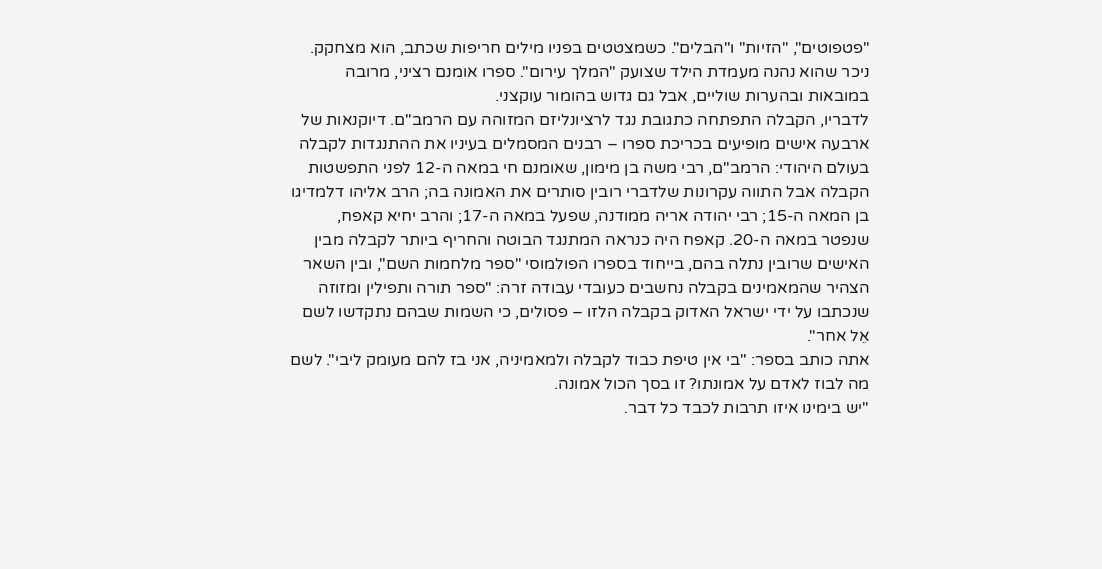"פטפוטים", "הזיות" ו"הבלים". כשמצטטים בפניו מילים חריפות שכתב, הוא מצחקק. ניכר שהוא נהנה מעמדת הילד שצועק "המלך עירום". ספרו אומנם רציני, מרובה במובאות ובהערות שוליים, אבל גם גדוש בהומור עוקצני.
לדבריו, הקבלה התפתחה כתגובת נגד לרציונליזם המזוהה עם הרמב"ם. דיוקנאות של ארבעה אישים מופיעים בכריכת ספרו – רבנים המסמלים בעיניו את ההתנגדות לקבלה בעולם היהודי: הרמב"ם, רבי משה בן מימון, שאומנם חי במאה ה-12 לפני התפשטות הקבלה אבל התווה עקרונות שלדברי רובין סותרים את האמונה בה; הרב אליהו דלמדיגו בן המאה ה-15; רבי יהודה אריה ממודנה, שפעל במאה ה-17; והרב יחיא קאפח, שנפטר במאה ה-20. קאפח היה כנראה המתנגד הבוטה והחריף ביותר לקבלה מבין האישים שרובין נתלה בהם, בייחוד בספרו הפולמוסי "ספר מלחמות השם", ובין השאר הצהיר שהמאמינים בקבלה נחשבים כעובדי עבודה זרה: "ספר תורה ותפילין ומזוזה שנכתבו על ידי ישראל האדוק בקבלה הלזו – פסולים, כי השמות שבהם נתקדשו לשם אֵל אחר".
אתה כותב בספר: "בי אין טיפת כבוד לקבלה ולמאמיניה, אני בז להם מעומק ליבי". לשם מה לבוז לאדם על אמונתו? זו בסך הכול אמונה.
"יש בימינו איזו תרבות לכבד כל דבר.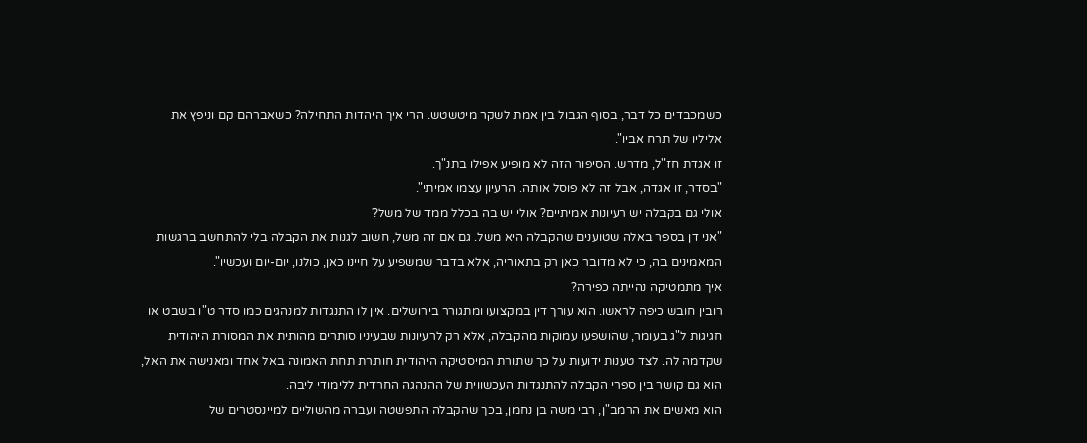כשמכבדים כל דבר, בסוף הגבול בין אמת לשקר מיטשטש. הרי איך היהדות התחילה? כשאברהם קם וניפץ את אליליו של תרח אביו".
זו אגדת חז"ל, מדרש. הסיפור הזה לא מופיע אפילו בתנ"ך.
"בסדר, זו אגדה, אבל זה לא פוסל אותה. הרעיון עצמו אמיתי".
אולי גם בקבלה יש רעיונות אמיתיים? אולי יש בה בכלל ממד של משל?
"אני דן בספר באלה שטוענים שהקבלה היא משל. גם אם זה משל, חשוב לגנות את הקבלה בלי להתחשב ברגשות המאמינים בה, כי לא מדובר כאן רק בתאוריה, אלא בדבר שמשפיע על חיינו כאן, כולנו, יום-יום ועכשיו".
איך מתמטיקה נהייתה כפירה?
רובין חובש כיפה לראשו. הוא עורך דין במקצועו ומתגורר בירושלים. אין לו התנגדות למנהגים כמו סדר ט"ו בשבט או חגיגות ל"ג בעומר, שהושפעו עמוקות מהקבלה, אלא רק לרעיונות שבעיניו סותרים מהותית את המסורת היהודית שקדמה לה. לצד טענות ידועות על כך שתורת המיסטיקה היהודית חותרת תחת האמונה באל אחד ומאנישה את האל, הוא גם קושר בין ספרי הקבלה להתנגדות העכשווית של ההנהגה החרדית ללימודי ליבה.
הוא מאשים את הרמב"ן, רבי משה בן נחמן, בכך שהקבלה התפשטה ועברה מהשוליים למיינסטרים של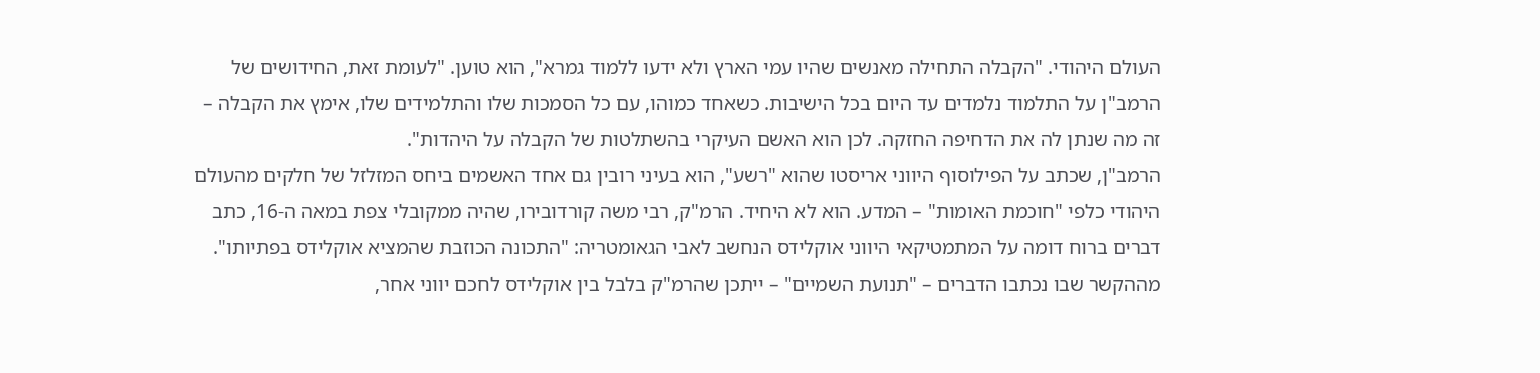העולם היהודי. "הקבלה התחילה מאנשים שהיו עמי הארץ ולא ידעו ללמוד גמרא", הוא טוען. "לעומת זאת, החידושים של הרמב"ן על התלמוד נלמדים עד היום בכל הישיבות. כשאחד כמוהו, עם כל הסמכות שלו והתלמידים שלו, אימץ את הקבלה – זה מה שנתן לה את הדחיפה החזקה. לכן הוא האשם העיקרי בהשתלטות של הקבלה על היהדות".
הרמב"ן, שכתב על הפילוסוף היווני אריסטו שהוא "רשע", הוא בעיני רובין גם אחד האשמים ביחס המזלזל של חלקים מהעולם היהודי כלפי "חוכמת האומות" – המדע. הוא לא היחיד. הרמ"ק, רבי משה קורדובירו, שהיה ממקובלי צפת במאה ה-16, כתב דברים ברוח דומה על המתמטיקאי היווני אוקלידס הנחשב לאבי הגאומטריה: "התכונה הכוזבת שהמציא אוקלידס בפתיותו". מההקשר שבו נכתבו הדברים – "תנועת השמיים" – ייתכן שהרמ"ק בלבל בין אוקלידס לחכם יווני אחר,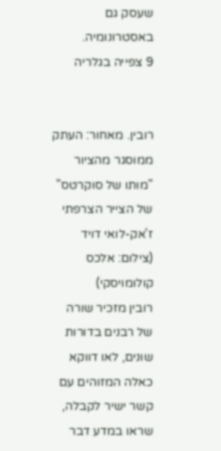שעסק גם באסטרונומיה.
9 צפייה בגלריה


רובין. מאחור: העתק ממוסגר מהציור "מותו של סוקרטס" של הצייר הצרפתי ז'אק-לואי דויד
(צילום: אלכס קולומויסקי)
רובין מזכיר שורה של רבנים בדורות שונים, לאו דווקא כאלה המזוהים עם קשר ישיר לקבלה, שראו במדע דבר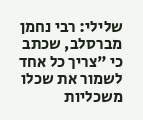שלילי: רבי נחמן מברסלב, שכתב כי "צריך כל אחד לשמור את שכלו משכליות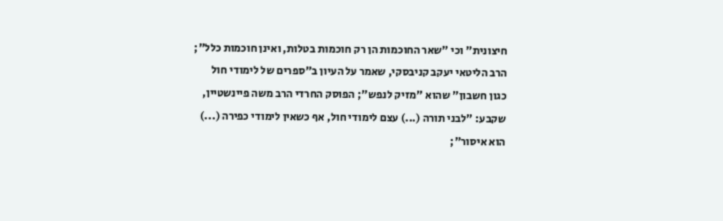חיצונית" וכי "שאר החוכמות הן רק חוכמות בטלות, ואינן חוכמות כלל"; הרב הליטאי יעקב קניבסקי, שאמר על העיון ב"ספרים של לימודי חול כגון חשבון" שהוא "מזיק לנפש"; הפוסק החרדי הרב משה פיינשטיין, שקבע: "לבני תורה (...) עצם לימודי חול, אף כשאין לימודי כפירה (...) הוא איסור";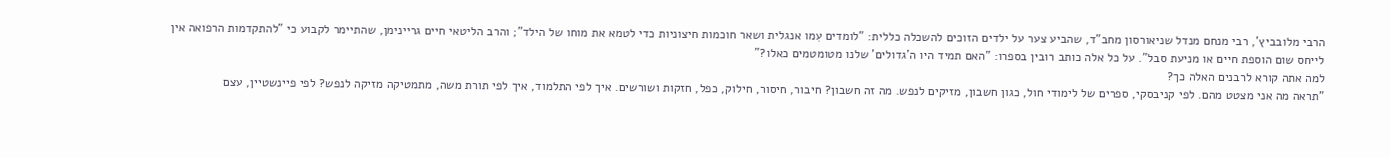הרבי מלובביץ', רבי מנחם מנדל שניאורסון מחב"ד, שהביע צער על ילדים הזוכים להשכלה כללית: "לומדים עִמו אנגלית ושאר חוכמות חיצוניות כדי לטמא את מוחו של הילד"; והרב הליטאי חיים גריינימן, שהתיימר לקבוע כי "להתקדמות הרפואה אין לייחס שום הוספת חיים או מניעת סבל". על כל אלה כותב רובין בספרו: "האם תמיד היו ה'גדולים' שלנו מטומטמים כאלו?"
למה אתה קורא לרבנים האלה כך?
"תראה מה אני מצטט מהם. לפי קניבסקי, ספרים של לימודי חול, כגון חשבון, מזיקים לנפש. מה זה חשבון? חיבור, חיסור, חילוק, כפל, חזקות ושורשים. איך לפי התלמוד, איך לפי תורת משה, מתמטיקה מזיקה לנפש? לפי פיינשטיין, עצם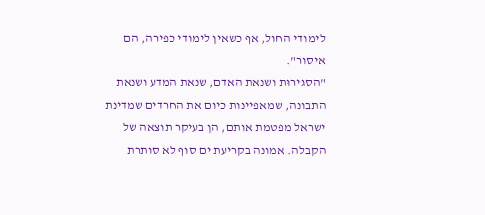לימודי החול, אף כשאין לימודי כפירה, הם איסור".
"הסגירוּת ושנאת האדם, שנאת המדע ושנאת התבונה, שמאפיינות כיום את החרדים שמדינת ישראל מפטמת אותם, הן בעיקר תוצאה של הקבלה. אמונה בקריעת ים סוף לא סותרת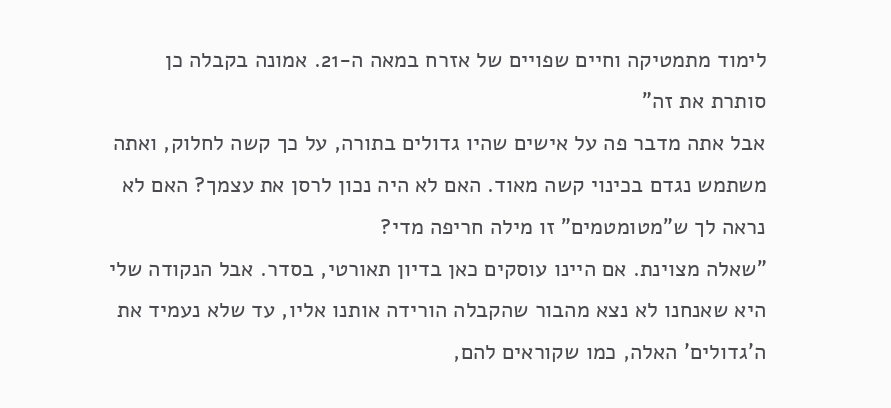לימוד מתמטיקה וחיים שפויים של אזרח במאה ה-21. אמונה בקבלה כן סותרת את זה"
אבל אתה מדבר פה על אישים שהיו גדולים בתורה, על כך קשה לחלוק, ואתה משתמש נגדם בכינוי קשה מאוד. האם לא היה נכון לרסן את עצמך? האם לא נראה לך ש"מטומטמים" זו מילה חריפה מדי?
"שאלה מצוינת. אם היינו עוסקים כאן בדיון תאורטי, בסדר. אבל הנקודה שלי היא שאנחנו לא נצא מהבור שהקבלה הורידה אותנו אליו, עד שלא נעמיד את ה'גדולים' האלה, כמו שקוראים להם,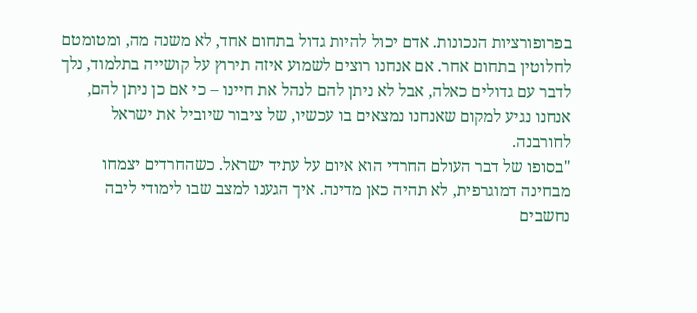בפרופורציות הנכונות. אדם יכול להיות גדול בתחום אחד, לא משנה מה, ומטומטם לחלוטין בתחום אחר. אם אנחנו רוצים לשמוע איזה תירוץ על קושייה בתלמוד, נלך לדבר עם גדולים כאלה, אבל לא ניתן להם לנהל את חיינו – כי אם כן ניתן להם, אנחנו נגיע למקום שאנחנו נמצאים בו עכשיו, של ציבור שיוביל את ישראל לחורבנה.
"בסופו של דבר העולם החרדי הוא איום על עתיד ישראל. כשהחרדים יצמחו מבחינה דמוגרפית, לא תהיה כאן מדינה. איך הגענו למצב שבו לימודי ליבה נחשבים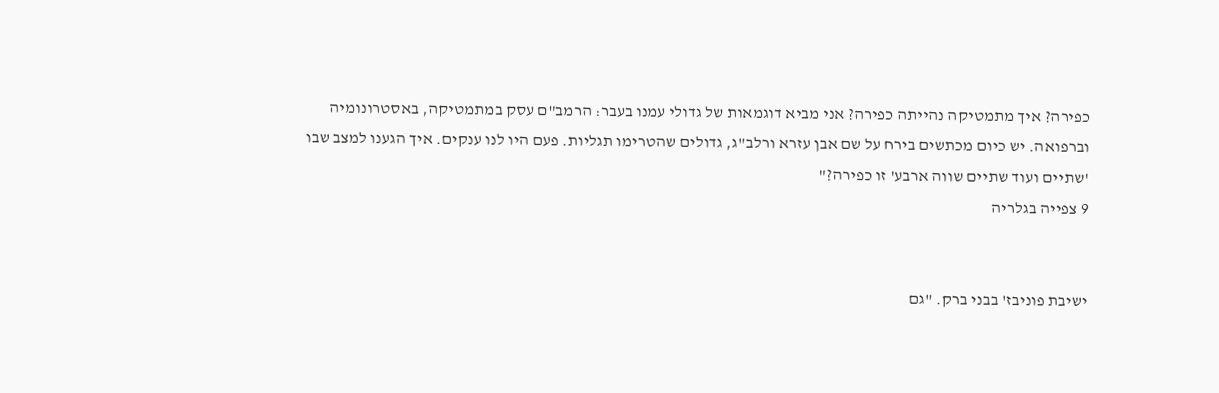כפירה? איך מתמטיקה נהייתה כפירה? אני מביא דוגמאות של גדולי עמנו בעבר: הרמב"ם עסק במתמטיקה, באסטרונומיה וברפואה. יש כיום מכתשים בירח על שם אבן עזרא ורלב"ג, גדולים שהטרימו תגליות. פעם היו לנו ענקים. איך הגענו למצב שבו 'שתיים ועוד שתיים שווה ארבע' זו כפירה?"
9 צפייה בגלריה


ישיבת פוניבז' בבני ברק. "גם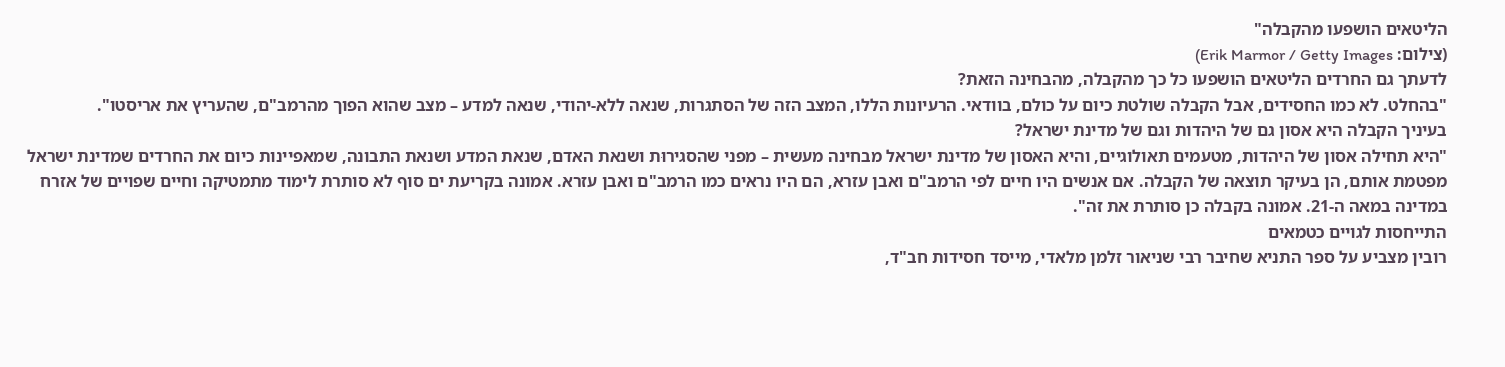הליטאים הושפעו מהקבלה"
(צילום: Erik Marmor / Getty Images)
לדעתך גם החרדים הליטאים הושפעו כל כך מהקבלה, מהבחינה הזאת?
"בהחלט. לא כמו החסידים, אבל הקבלה שולטת כיום על כולם, בוודאי. הרעיונות הללו, המצב הזה של הסתגרות, שנאה ללא-יהודי, שנאה למדע – מצב שהוא הפוך מהרמב"ם, שהעריץ את אריסטו".
בעיניך הקבלה היא אסון גם של היהדות וגם של מדינת ישראל?
"היא תחילה אסון של היהדות, מטעמים תאולוגיים, והיא האסון של מדינת ישראל מבחינה מעשית – מפני שהסגירוּת ושנאת האדם, שנאת המדע ושנאת התבונה, שמאפיינות כיום את החרדים שמדינת ישראל מפטמת אותם, הן בעיקר תוצאה של הקבלה. אם אנשים היו חיים לפי הרמב"ם ואבן עזרא, הם היו נראים כמו הרמב"ם ואבן עזרא. אמונה בקריעת ים סוף לא סותרת לימוד מתמטיקה וחיים שפויים של אזרח במדינה במאה ה-21. אמונה בקבלה כן סותרת את זה".
התייחסות לגויים כטמאים
רובין מצביע על ספר התניא שחיבר רבי שניאור זלמן מלאדי, מייסד חסידות חב"ד,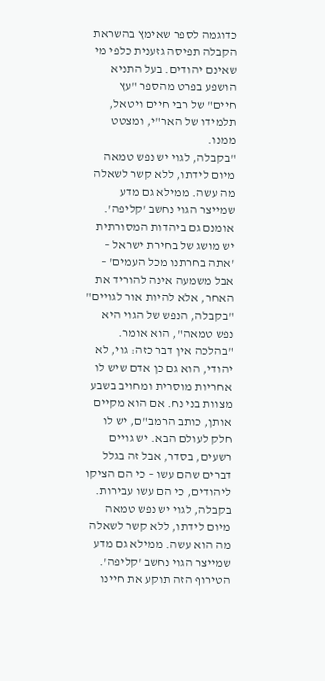כדוגמה לספר שאימץ בהשראת הקבלה תפיסה גזענית כלפי מי שאינם יהודים. בעל התניא הושפע בפרט מהספר "עץ חיים" של רבי חיים ויטאל, תלמידו של האר"י, ומצטט ממנו.
"בקבלה, לגוי יש נפש טמאה מיום לידתו, ללא קשר לשאלה מה עשה. ממילא גם מדע שמייצר הגוי נחשב 'קליפה'. אומנם גם ביהדות המסורתית יש מושג של בחירת ישראל – 'אתה בחרתנו מכל העמים' – אבל משמעה אינה להוריד את האחר, אלא להיות אור לגויים"
"בקבלה, הנפש של הגוי היא נפש טמאה", הוא אומר. "בהלכה אין דבר כזה: גוי, לא יהודי, הוא גם כן אדם שיש לו אחריות מוסרית ומחויב בשבע מצוות בני נח. אם הוא מקיים אותן, כותב הרמב"ם, יש לו חלק לעולם הבא. יש גויים רשעים, בסדר, אבל זה בגלל דברים שהם עשו – כי הם הציקו ליהודים, כי הם עשו עבירות. בקבלה, לגוי יש נפש טמאה מיום לידתו, ללא קשר לשאלה מה הוא עשה. ממילא גם מדע שמייצר הגוי נחשב 'קליפה'. הטירוף הזה תוקע את חיינו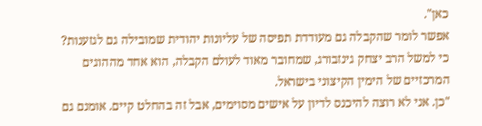כאן".
אפשר לומר שהקבלה גם מעודדת תפיסה של עליונות יהודית שמובילה גם לגזענות? כי למשל הרב יצחק גינזבורג, שמחובר מאוד לעולם הקבלה, הוא אחד מההוגים המרכזיים של הימין הקיצוני בישראל.
"כן. אני לא רוצה להיכנס לדיון על אישים מסוימים, אבל זה בהחלט קיים. אומנם גם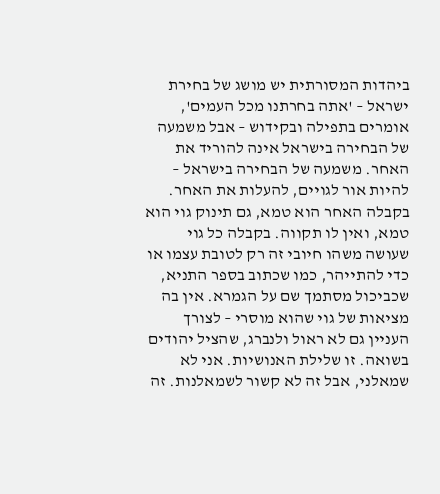ביהדות המסורתית יש מושג של בחירת ישראל – 'אתה בחרתנו מכל העמים', אומרים בתפילה ובקידוש – אבל משמעה של הבחירה בישראל אינה להוריד את האחר. משמעה של הבחירה בישראל – להיות אור לגויים, להעלות את האחר. בקבלה האחר הוא טמא, גם תינוק גוי הוא טמא, ואין לו תקווה. בקבלה כל גוי שעושה משהו חיובי זה רק לטובת עצמו או כדי להתייהר, כמו שכתוב בספר התניא, שכביכול מסתמך שם על הגמרא. אין בה מציאות של גוי שהוא מוסרי – לצורך העניין גם לא ראול ולנברג, שהציל יהודים בשואה. זו שלילת האנושיות. אני לא שמאלני, אבל זה לא קשור לשמאלנות. זה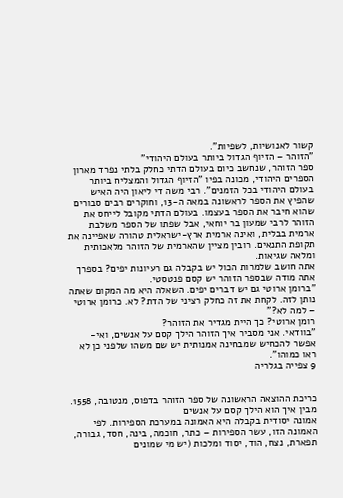קשור לאנושיות, לשפיות".
"הזוהר – הזיוף הגדול ביותר בעולם היהודי"
ספר הזוהר, שנחשב כיום בעולם הדתי כחלק בלתי נפרד מארון הספרים היהודי, מכונה בפיו "הזיוף הגדול והמצליח ביותר בעולם היהודי בכל הזמנים". רבי משה די ליאון היה האיש שהפיץ את הספר לראשונה במאה ה-13, וחוקרים רבים סבורים שהוא חיבר את הספר בעצמו. בעולם הדתי מקובל לייחס את הזוהר לרבי שמעון בר יוחאי, אבל שפתו של הספר משלבת ארמית בבלית, ואינה ארמית ארץ-ישראלית טהורה שאפיינה את תקופת התנאים. רובין מציין שהארמית של הזוהר מלאכותית ומלאה שגיאות.
אתה חושב שלמרות הכול יש בקבלה גם רעיונות יפים? בספרך אתה מודה שבספר הזוהר יש קסם פנטסטי.
"ברומן ארוטי גם יש דברים יפים. השאלה היא מה המקום שאתה נותן לזה. לקחת את זה כחלק רציני של הדת? לא. כרומן ארוטי – למה לא?"
רומן ארוטי? כך היית מגדיר את הזוהר?
"בוודאי. אני מסביר איך הזוהר הילך קסם על אנשים, ואי-אפשר להכחיש שמבחינה אמנותית יש שם משהו שלפני כן לא ראו כמוהו".
9 צפייה בגלריה


כריכת ההוצאה הראשונה של ספר הזוהר בדפוס, מנטובה, 1558. מבין איך הוא הילך קסם על אנשים
אמונה יסודית בקבלה היא האמונה במערכת הספירות. לפי האמונה הזו, עשר הספירות – כתר, חוכמה, בינה, חסד, גבורה, תפארת, נצח, הוד, יסוד ומלכות (יש מי שמונים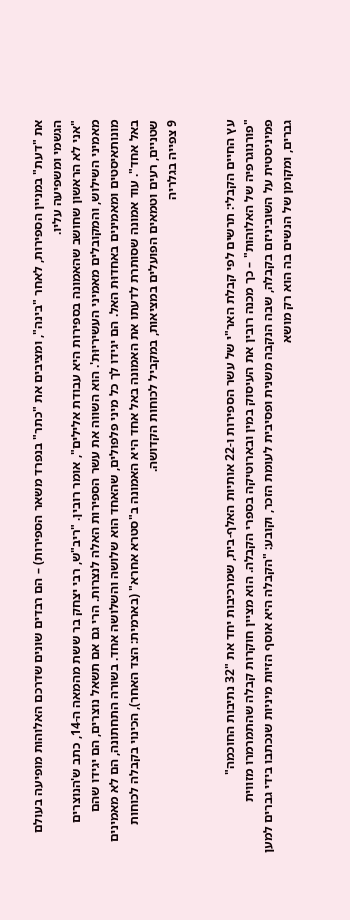את "דעת" במניין הספירות, לאחר "בינה", ומציבים את "כתר" בנפרד משאר הספירות) – הם רבדים שונים שדרכם האלוהות מופיעה בעולם הגשמי ומשפיעה עליו.
"אני לא הראשון שחושב שהאמונה בספירות היא עבודת אלילים", אומר רובין. "ריב"ש, רבי יצחק בר ששת מהמאה ה-14, כתב ש'הנוצרים מאמיני השילוש, והמקובלים מאמיני העשיריוּת'. הוא השווה את עשר הספירות האלה לנצרות. הרי גם אם תשאל נוצרים, הם יגידו שהם מונותאיסטים ומאמינים באחדוּת האל. הם יגידו לך כל מיני פלפולים, שהאחד הוא שלושה והשלושה אחד. בשורה התחתונה, הם לא מאמינים באל אחד". עוד אמונה שסותרת לדעתו את האמונה באל אחד היא האמונה ב"סטרא אחרא" (בארמית: הצד האחר), הכינוי בקבלה לכוחות שטניים, רעים וטמאים הפועלים במציאות, במקביל לכוחות הקדושה.
9 צפייה בגלריה


עץ החיים הקבלי: תרשים לפי קבלת האר"י של עשר הספירות ו-22 אותיות האלף-בית, שמרכיבות יחד את "32 נתיבות החוכמה"
"פורנוגרפיה של האלוהות" – כך מכנה רובין את העיסוק במין ובארוטיקה בספרי הקבלה. הוא מציין חוקרות קבלה שהתמרמרו מזווית פמיניסטית על השוביניזם בקבלה, שבה הנקבה משנית ופסיבית לעומת הזכר, וקובע: "הקבלה היא אוסף הזיות מיניות שנכתבו בידי גברים למען גברים, ומקומן של הנשים בה הוא רק מושא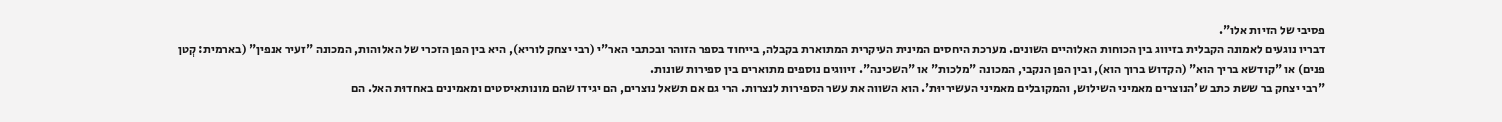פסיבי של הזיות אלו".
דבריו נוגעים לאמונה הקבלית בזיווג בין הכוחות האלוהיים השונים. מערכת היחסים המינית העיקרית המתוארת בקבלה, בייחוד בספר הזוהר ובכתבי האר"י (רבי יצחק לוריא), היא בין הפן הזכרי של האלוהות, המכונה "זעיר אנפין" (בארמית: קְטן פנים) או "קודשא בריך הוא" (הקדוש ברוך הוא), ובין הפן הנקבי, המכונה "מלכות" או "השכינה". זיווגים נוספים מתוארים בין ספירות שונות.
"רבי יצחק בר ששת כתב ש'הנוצרים מאמיני השילוש, והמקובלים מאמיני העשיריוּת'. הוא השווה את עשר הספירות לנצרות. הרי גם אם תשאל נוצרים, הם יגידו שהם מונותאיסטים ומאמינים באחדוּת האל. הם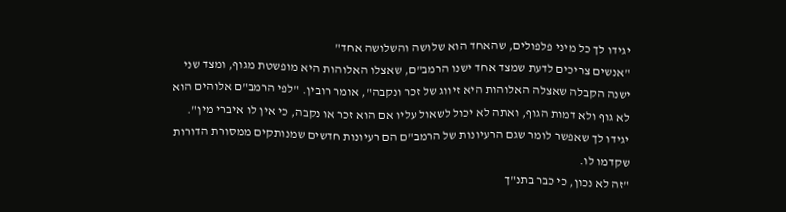יגידו לך כל מיני פלפולים, שהאחד הוא שלושה והשלושה אחד"
"אנשים צריכים לדעת שמצד אחד ישנו הרמב"ם, שאצלו האלוהות היא מופשטת מגוף, ומצד שני ישנה הקבלה שאצלה האלוהות היא זיווג של זכר ונקבה", אומר רובין. "לפי הרמב"ם אלוהים הוא לא גוף ולא דמות הגוף, ואתה לא יכול לשאול עליו אם הוא זכר או נקבה, כי אין לו איברי מין".
יגידו לך שאפשר לומר שגם הרעיונות של הרמב"ם הם רעיונות חדשים שמנותקים ממסורת הדורות שקדמו לו.
"זה לא נכון, כי כבר בתנ"ך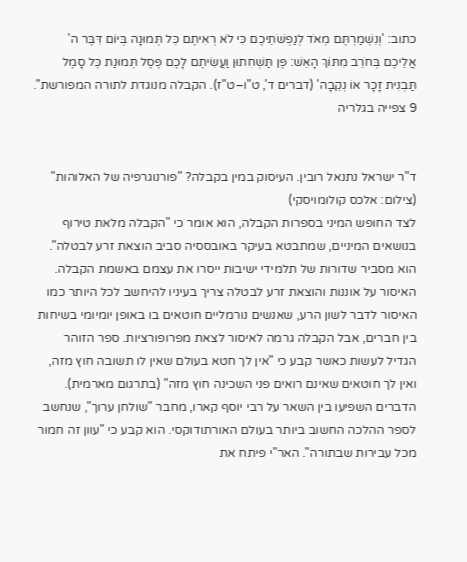כתוב: 'וְנִשְׁמַרְתֶּם מְאֹד לְנַפְשֹׁתֵיכֶם כִּי לֹא רְאִיתֶם כׇּל תְּמוּנָה בְּיוֹם דִּבֶּר ה' אֲלֵיכֶם בְּחֹרֵב מִתּוֹךְ הָאֵשׁ: פֶּן תַּשְׁחִתוּן וַעֲשִׂיתֶם לָכֶם פֶּסֶל תְּמוּנַת כׇּל סָמֶל תַּבְנִית זָכָר אוֹ נְקֵבָה' (דברים ד', ט"ו–ט"ז). הקבלה מנוגדת לתורה המפורשת".
9 צפייה בגלריה


ד"ר ישראל נתנאל רובין. העיסוק במין בקבלה? "פורנוגרפיה של האלוהות"
(צילום: אלכס קולומויסקי)
לצד החופש המיני בספרות הקבלה, הוא אומר כי "הקבלה מלאת טירוף בנושאים המיניים, שמתבטא בעיקר באובססיה סביב הוצאת זרע לבטלה". הוא מסביר שדורות של תלמידי ישיבות ייסרו את עצמם באשמת הקבלה. האיסור על אוננות והוצאת זרע לבטלה צריך בעיניו להיחשב לכל היותר כמו האיסור לדבר לשון הרע, שאנשים נורמליים חוטאים בו באופן יומיומי בשיחות בין חברים, אבל הקבלה גרמה לאיסור לצאת מפרופורציות. ספר הזוהר הגדיל לעשות כאשר קבע כי "אין לך חטא בעולם שאין לו תשובה חוץ מזה, ואין לך חוטאים שאינם רואים פני השכינה חוץ מזה" (בתרגום מארמית).
הדברים השפיעו בין השאר על רבי יוסף קארו, מחבר "שולחן ערוך", שנחשב לספר ההלכה החשוב ביותר בעולם האורתודוקסי. הוא קבע כי "עוון זה חמור מכל עבירות שבתורה". האר"י פיתח את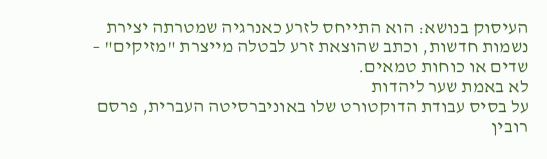העיסוק בנושא: הוא התייחס לזרע כאנרגיה שמטרתה יצירת נשמות חדשות, וכתב שהוצאת זרע לבטלה מייצרת "מזיקים" – שדים או כוחות טמאים.
לא באמת שער ליהדות
על בסיס עבודת הדוקטורט שלו באוניברסיטה העברית, פרסם רובין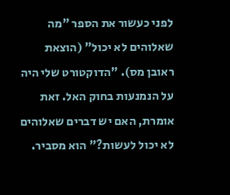לפני כעשור את הספר "מה שאלוהים לא יכול" (הוצאת ראובן מס). "הדוקטורט שלי היה על הנמנעות בחוק האל. זאת אומרת, האם יש דברים שאלוהים לא יכול לעשות?" הוא מסביר.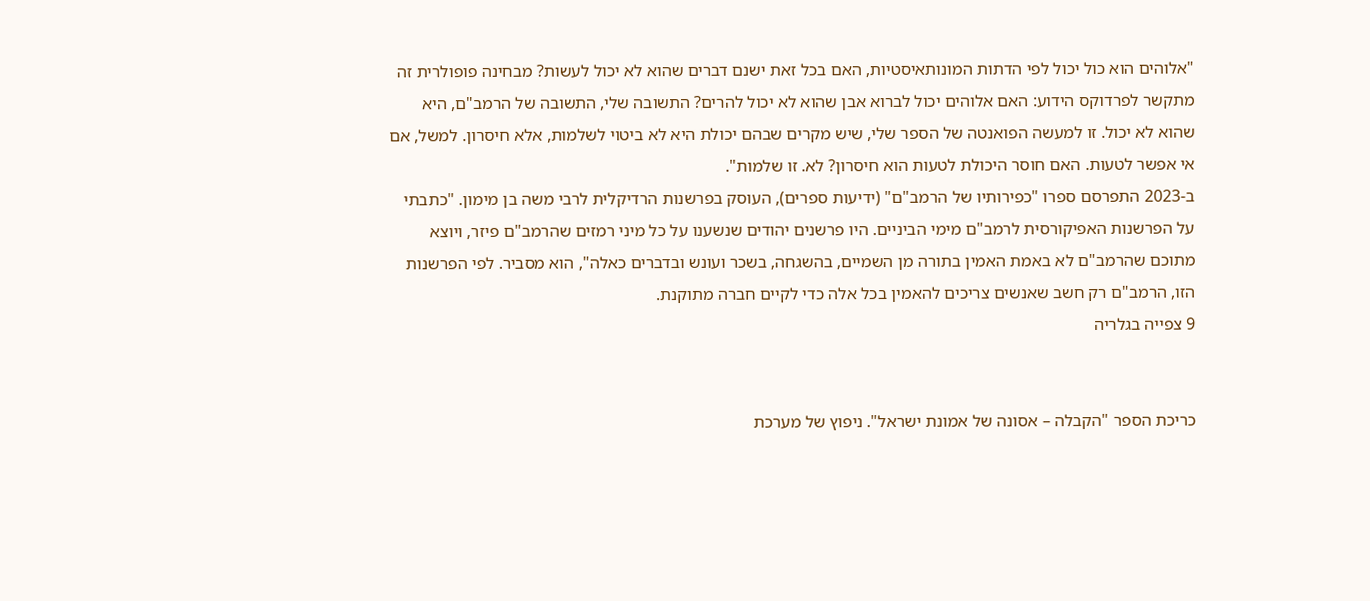"אלוהים הוא כול יכול לפי הדתות המונותאיסטיות, האם בכל זאת ישנם דברים שהוא לא יכול לעשות? מבחינה פופולרית זה מתקשר לפרדוקס הידוע: האם אלוהים יכול לברוא אבן שהוא לא יכול להרים? התשובה שלי, התשובה של הרמב"ם, היא שהוא לא יכול. זו למעשה הפואנטה של הספר שלי, שיש מקרים שבהם יכולת היא לא ביטוי לשלמות, אלא חיסרון. למשל, אם אי אפשר לטעות. האם חוסר היכולת לטעות הוא חיסרון? לא. זו שלמות".
ב-2023 התפרסם ספרו "כפירותיו של הרמב"ם" (ידיעות ספרים), העוסק בפרשנות הרדיקלית לרבי משה בן מימון. "כתבתי על הפרשנות האפיקורסית לרמב"ם מימי הביניים. היו פרשנים יהודים שנשענו על כל מיני רמזים שהרמב"ם פיזר, ויוצא מתוכם שהרמב"ם לא באמת האמין בתורה מן השמיים, בהשגחה, בשכר ועונש ובדברים כאלה", הוא מסביר. לפי הפרשנות הזו, הרמב"ם רק חשב שאנשים צריכים להאמין בכל אלה כדי לקיים חברה מתוקנת.
9 צפייה בגלריה


כריכת הספר "הקבלה – אסונה של אמונת ישראל". ניפוץ של מערכת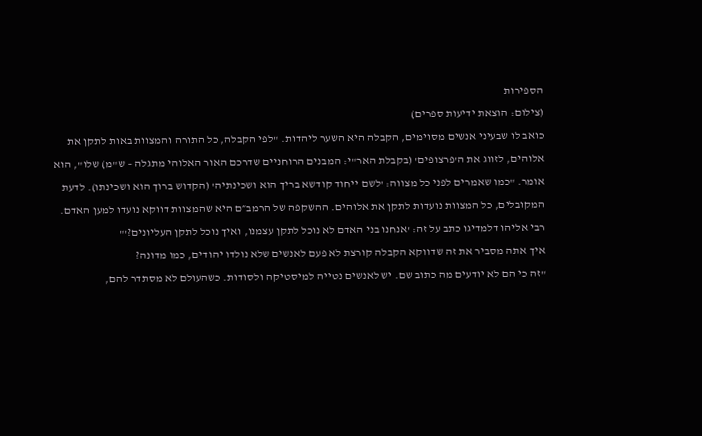הספירות
(צילום: הוצאת ידיעות ספרים)
כואב לו שבעיני אנשים מסוימים, הקבלה היא השער ליהדות. "לפי הקבלה, כל התורה והמצוות באות לתקן את אלוהים, לזווג את ה'פרצופים' (בקבלת האר"י: המבנים הרוחניים שדרכם האור האלוהי מתגלה – ש"מ) שלו", הוא אומר. "כמו שאמרים לפני כל מצווה: 'לשם ייחוד קודשא בריך הוא ושכינתיה' (הקדוש ברוך הוא ושכינתו). לדעת המקובלים, כל המצוות נועדות לתקן את אלוהים. ההשקפה של הרמב״ם היא שהמצוות דווקא נועדו למען האדם. רבי אליהו דלמדיגו כתב על זה: 'אנחנו בני האדם לא נוכל לתקן עצמנו, ואיך נוכל לתקן העליונים?'"
איך אתה מסביר את זה שדווקא הקבלה קורצת לא פעם לאנשים שלא נולדו יהודים, כמו מדונה?
"זה כי הם לא יודעים מה כתוב שם. יש לאנשים נטייה למיסטיקה ולסודות. כשהעולם לא מסתדר להם,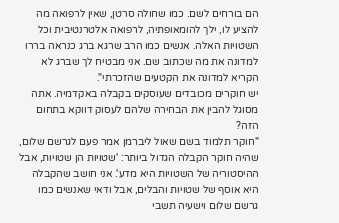הם בורחים לשם. כמו שחולה סרטן, שאין לרפואה מה להציע לו, ילך להומאופתיה, לרפואה אלטרנטיבית וכל השטויות האלה. אנשים כמו הרב שרגא ברג כנראה בררו למדונה את מה שכתוב שם. אני מבטיח לך שברג לא הקריא למדונה את הקטעים שהזכרתי".
יש חוקרים מכובדים שעוסקים בקבלה באקדמיה. אתה מסוגל להבין את הבחירה שלהם לעסוק דווקא בתחום הזה?
"חוקר תלמוד בשם שאול ליברמן אמר פעם לגרשם שלום, שהיה חוקר הקבלה הגדול ביותר: 'שטויות הן שטויות, אבל ההיסטוריה של השטויות היא מדע'. אני חושב שהקבלה היא אוסף של שטויות והבלים, אבל ודאי שאנשים כמו גרשם שלום וישעיה תשבי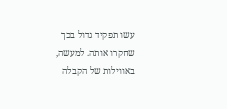עשו תפקיד גדול בכך שחקרו אותה. למעשה, באווילות של הקבלה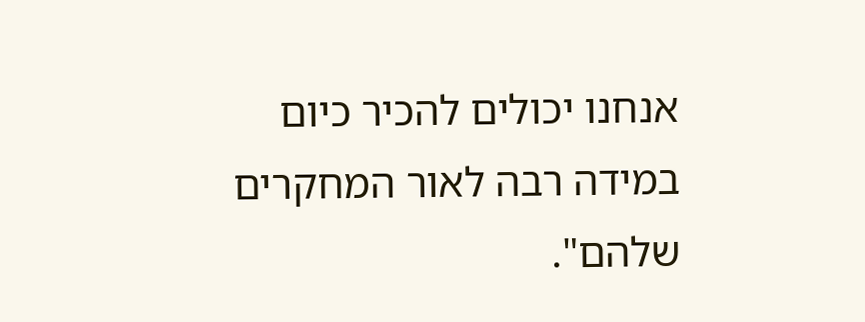אנחנו יכולים להכיר כיום במידה רבה לאור המחקרים שלהם".